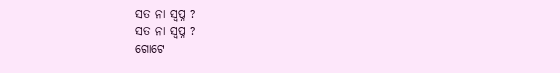ସତ ନା ସ୍ବପ୍ନ ?
ସତ ନା ସ୍ବପ୍ନ ?
ଗୋଟେ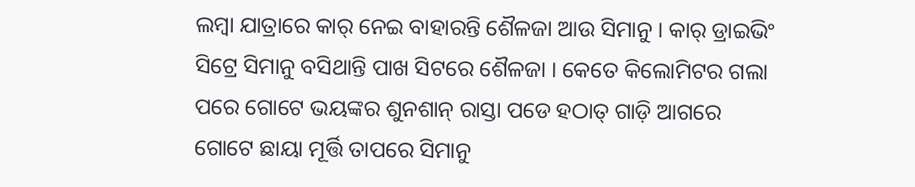ଲମ୍ବା ଯାତ୍ରାରେ କାର୍ ନେଇ ବାହାରନ୍ତି ଶୈଳଜା ଆଉ ସିମାନୁ । କାର୍ ଡ୍ରାଇଭିଂ ସିଟ୍ରେ ସିମାନୁ ବସିଥାନ୍ତି ପାଖ ସିଟରେ ଶୈଳଜା । କେତେ କିଲୋମିଟର ଗଲା ପରେ ଗୋଟେ ଭୟଙ୍କର ଶୁନଶାନ୍ ରାସ୍ତା ପଡେ ହଠାତ୍ ଗାଡ଼ି ଆଗରେ ଗୋଟେ ଛାୟା ମୂର୍ତ୍ତି ତାପରେ ସିମାନୁ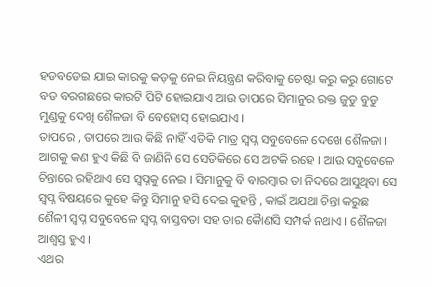ହଡବଡେଇ ଯାଇ କାରକୁ କଡ଼କୁ ନେଇ ନିୟନ୍ତ୍ରଣ କରିବାକୁ ଚେଷ୍ଟା କରୁ କରୁ ଗୋଟେ ବଡ ବରଗଛରେ କାରଟି ପିଟି ହୋଇଯାଏ ଆଉ ତାପରେ ସିମାନୁର ରକ୍ତ ଜୁଡୁ ବୁଡୁ ମୁଣ୍ଡକୁ ଦେଖି ଶୈଳଜା ବି ବେହୋସ୍ ହୋଇଯାଏ ।
ତାପରେ , ତାପରେ ଆଉ କିଛି ନାହିଁ ଏତିକି ମାତ୍ର ସ୍ୱପ୍ନ ସବୁବେଳେ ଦେଖେ ଶୈଳଜା । ଆଗକୁ କଣ ହୁଏ କିଛି ବି ଜାଣିନି ସେ ସେତିକିରେ ସେ ଅଟକି ରହେ । ଆଉ ସବୁବେଳେ ଚିନ୍ତାରେ ରହିଥାଏ ସେ ସ୍ୱପ୍ନକୁ ନେଇ । ସିମାନୁକୁ ବି ବାରମ୍ବାର ତା ନିଦରେ ଆସୁଥିବା ସେ ସ୍ୱପ୍ନ ବିଷୟରେ କୁହେ କିନ୍ତୁ ସିମାନୁ ହସି ଦେଇ କୁହନ୍ତି , କାଇଁ ଅଯଥା ଚିନ୍ତା କରୁଛ ଶୈଳୀ ସ୍ୱପ୍ନ ସବୁବେଳେ ସ୍ୱପ୍ନ ବାସ୍ତବତା ସହ ତାର କୈାଣସି ସମ୍ପର୍କ ନଥାଏ । ଶୈଳଜା ଆଶ୍ୱସ୍ତ ହୁଏ ।
ଏଥର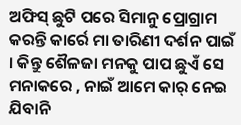ଅଫିସ୍ ଛୁଟି ପରେ ସିମାନୁ ପ୍ରୋଗ୍ରାମ କରନ୍ତି କାର୍ରେ ମା ତାରିଣୀ ଦର୍ଶନ ପାଇଁ । କିନ୍ତୁ ଶୈଳଜା ମନକୁ ପାପ ଛୁଏଁ ସେ ମନାକରେ , ନାଇଁ ଆମେ କାର୍ ନେଇ ଯିବାନି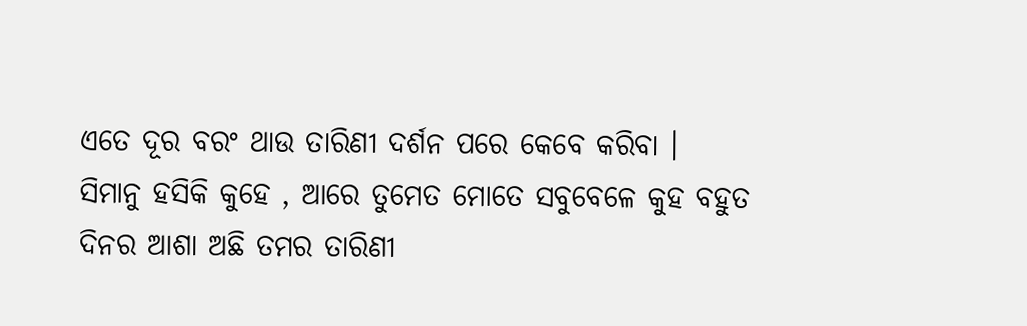ଏତେ ଦୂର ବରଂ ଥାଉ ତାରିଣୀ ଦର୍ଶନ ପରେ କେବେ କରିବା ।
ସିମାନୁ ହସିକି କୁହେ , ଆରେ ତୁମେତ ମୋତେ ସବୁବେଳେ କୁହ ବହୁତ ଦିନର ଆଶା ଅଛି ତମର ତାରିଣୀ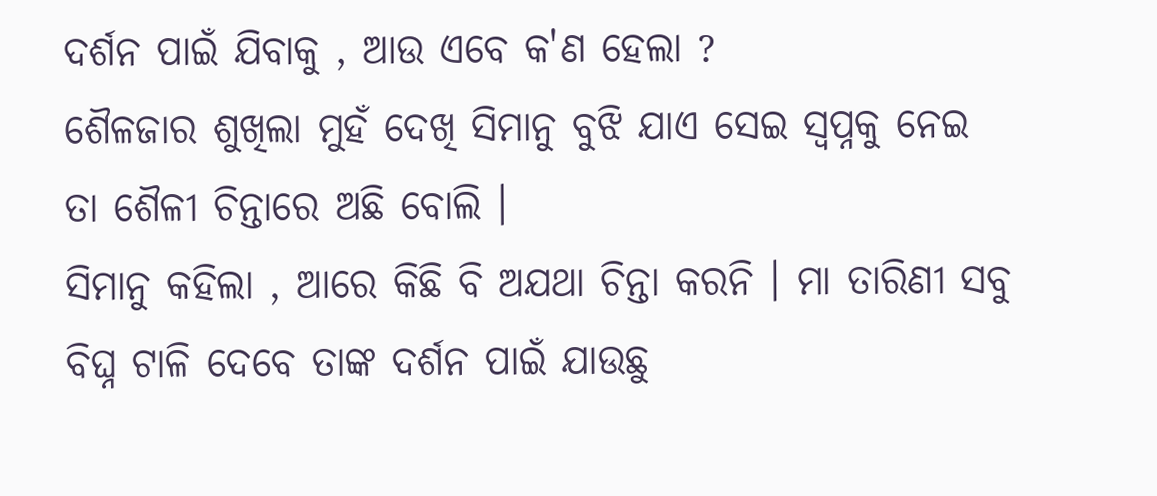ଦର୍ଶନ ପାଇଁ ଯିବାକୁ , ଆଉ ଏବେ କ'ଣ ହେଲା ?
ଶୈଳଜାର ଶୁଖିଲା ମୁହଁ ଦେଖି ସିମାନୁ ବୁଝି ଯାଏ ସେଇ ସ୍ଵପ୍ନକୁ ନେଇ ତା ଶୈଳୀ ଚିନ୍ତାରେ ଅଛି ବୋଲି ।
ସିମାନୁ କହିଲା , ଆରେ କିଛି ବି ଅଯଥା ଚିନ୍ତା କରନି । ମା ତାରିଣୀ ସବୁ ବିଘ୍ନ ଟାଳି ଦେବେ ତାଙ୍କ ଦର୍ଶନ ପାଇଁ ଯାଉଛୁ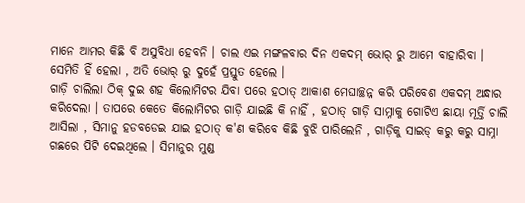ମାନେ ଆମର କିଛି ବି ଅସୁବିଧା ହେବନି । ଚାଲ ଏଇ ମଙ୍ଗଳବାର ଦିନ ଏକଦମ୍ ଭୋର୍ ରୁ ଆମେ ବାହାରିବା ।
ସେମିତି ହିଁ ହେଲା , ଅତି ଭୋର୍ ରୁ ଦୁହେଁ ପ୍ରସ୍ତୁତ ହେଲେ ।
ଗାଡ଼ି ଚାଲିଲା ଠିକ୍ ଦୁଇ ଶହ କିଲୋମିଟର ଯିବା ପରେ ହଠାତ୍ ଆକାଶ ମେଘାଚ୍ଛନ୍ନ କରି ପରିବେଶ ଏକଦମ୍ ଅନ୍ଧାର କରିଦେଲା । ତାପରେ କେତେ କିଲୋମିଟର ଗାଡ଼ି ଯାଇଛି କି ନାହିଁ , ହଠାତ୍ ଗାଡ଼ି ସାମ୍ନାକୁ ଗୋଟିଏ ଛାୟା ମୂର୍ତ୍ତି ଚାଲି ଆସିଲା , ସିମାନୁ ହଡବଡେଇ ଯାଇ ହଠାତ୍ କ'ଣ କରିବେ କିଛି ବୁଝି ପାରିଲେନି , ଗାଡ଼ିକୁ ସାଇଡ୍ କରୁ କରୁ ସାମ୍ନା ଗଛରେ ପିଟି ଦେଇଥିଲେ । ସିମାନୁର ମୁଣ୍ଡ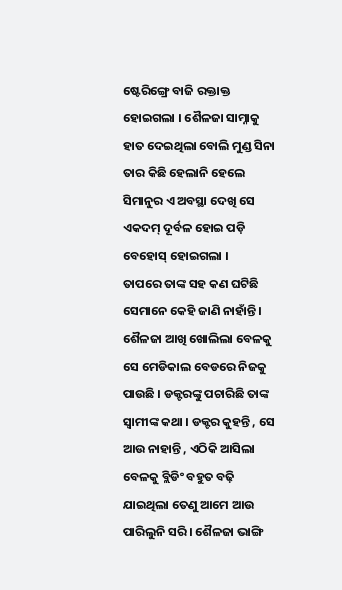ଷ୍ଟେରିଙ୍ଗ୍ରେ ବାଜି ରକ୍ତାକ୍ତ ହୋଇଗଲା । ଶୈଳଜା ସାମ୍ନାକୁ ହାତ ଦେଇଥିଲା ବୋଲି ମୁଣ୍ଡ ସିନା ତାର କିଛି ହେଲାନି ହେଲେ ସିମାନୁର ଏ ଅବସ୍ଥା ଦେଖି ସେ ଏକଦମ୍ ଦୂର୍ବଳ ହୋଇ ପଡ଼ି ବେହୋସ୍ ହୋଇଗଲା ।
ତାପରେ ତାଙ୍କ ସହ କଣ ଘଟିଛି ସେମାନେ କେହି ଜାଣି ନାହାଁନ୍ତି । ଶୈଳଜା ଆଖି ଖୋଲିଲା ବେଳକୁ ସେ ମେଡିକାଲ ବେଡରେ ନିଜକୁ ପାଉଛି । ଡକ୍ଟରଙ୍କୁ ପଚାରିଛି ତାଙ୍କ ସ୍ୱାମୀଙ୍କ କଥା । ଡକ୍ଟର କୁହନ୍ତି , ସେ ଆଉ ନାହାନ୍ତି , ଏଠିକି ଆସିଲା ବେଳକୁ ବ୍ଲିଡିଂ ବହୁତ ବଢ଼ି ଯାଇଥିଲା ତେଣୁ ଆମେ ଆଉ ପାରିଲୁନି ସରି । ଶୈଳଜା ଭାଙ୍ଗି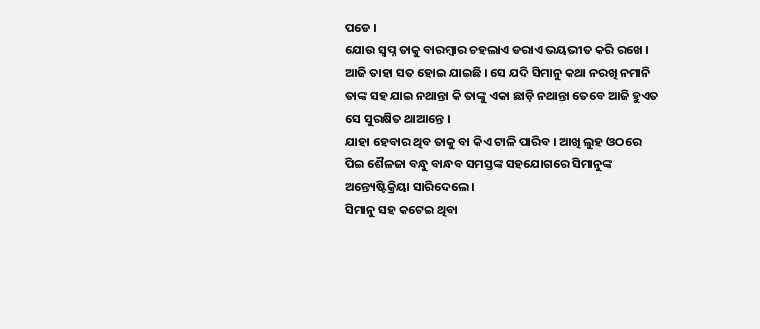ପଡେ ।
ଯୋଉ ସ୍ୱପ୍ନ ତାକୁ ବାରମ୍ବାର ଚହଲାଏ ଡରାଏ ଭୟଭୀତ କରି ରଖେ । ଆଜି ତାହା ସତ ହୋଇ ଯାଇଛି । ସେ ଯଦି ସିମାନୁ କଥା ନରଖି ନମାନି ତାଙ୍କ ସହ ଯାଇ ନଥାନ୍ତା କି ତାଙ୍କୁ ଏକା ଛାଡ଼ି ନଥାନ୍ତା ତେବେ ଆଜି ହୁଏତ ସେ ସୁରକ୍ଷିତ ଥାଆନ୍ତେ ।
ଯାହା ହେବାର ଥିବ ତାକୁ ବା କିଏ ଟାଳି ପାରିବ । ଆଖି ଲୁହ ଓଠରେ ପିଇ ଶୈଳଜା ବନ୍ଧୁ ବାନ୍ଧବ ସମସ୍ତଙ୍କ ସହଯୋଗରେ ସିମାନୁଙ୍କ ଅନ୍ତ୍ୟେଷ୍ଟିକ୍ରିୟା ସାରିଦେଲେ ।
ସିମାନୁ ସହ କଟେଇ ଥିବା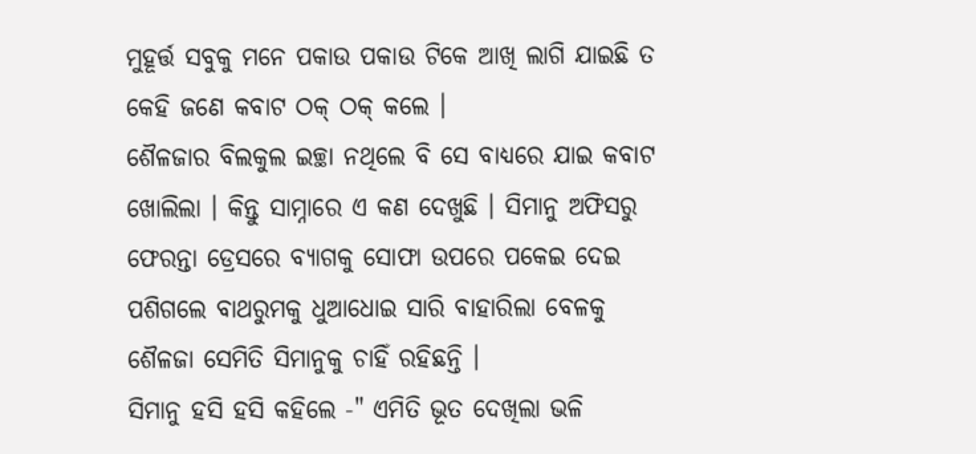ମୁହୂର୍ତ୍ତ ସବୁକୁ ମନେ ପକାଉ ପକାଉ ଟିକେ ଆଖି ଲାଗି ଯାଇଛି ତ କେହି ଜଣେ କବାଟ ଠକ୍ ଠକ୍ କଲେ ।
ଶୈଳଜାର ବିଲକୁଲ ଇଚ୍ଛା ନଥିଲେ ବି ସେ ବାଧ୍ୟରେ ଯାଇ କବାଟ ଖୋଲିଲା । କିନ୍ତୁ ସାମ୍ନାରେ ଏ କଣ ଦେଖୁଛି । ସିମାନୁ ଅଫିସରୁ ଫେରନ୍ତା ଡ୍ରେସରେ ବ୍ୟାଗକୁ ସୋଫା ଉପରେ ପକେଇ ଦେଇ ପଶିଗଲେ ବାଥରୁମକୁ ଧୁଆଧୋଇ ସାରି ବାହାରିଲା ବେଳକୁ ଶୈଳଜା ସେମିତି ସିମାନୁକୁ ଚାହିଁ ରହିଛନ୍ତି ।
ସିମାନୁ ହସି ହସି କହିଲେ -" ଏମିତି ଭୂତ ଦେଖିଲା ଭଳି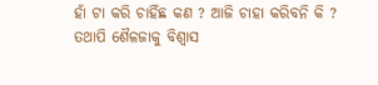ହାଁ ଟା କରି ଚାହିଁଛ କଣ ? ଆଜି ଚାହା କରିବନି କି ?
ତଥାପି ଶୈଳଜାକୁ ବିଶ୍ୱାସ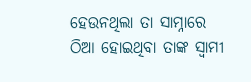ହେଉନଥିଲା ତା ସାମ୍ନାରେ ଠିଆ ହୋଇଥିବା ତାଙ୍କ ସ୍ୱାମୀ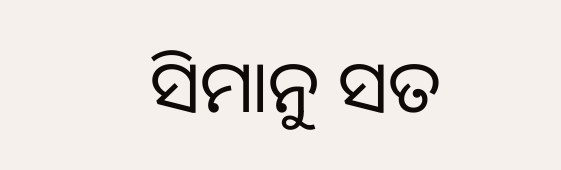ସିମାନୁ ସତ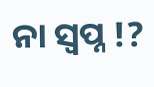ନା ସ୍ୱପ୍ନ !?